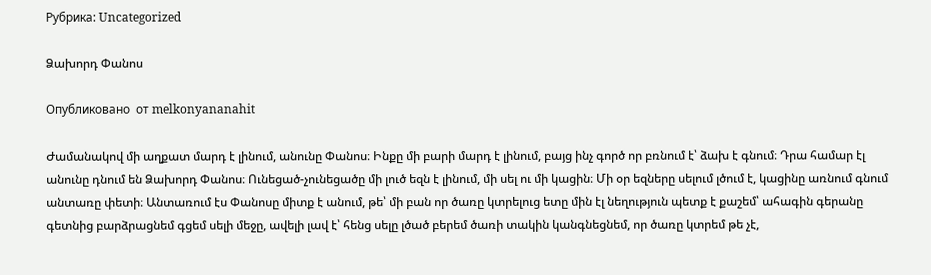Рубрика: Uncategorized

Ձախորդ Փանոս

Опубликовано  от melkonyananahit

Ժամանակով մի աղքատ մարդ է լինում, անունը Փանոս։ Ինքը մի բարի մարդ է լինում, բայց ինչ գործ որ բռնում է՝ ձախ է գնում։ Դրա համար էլ անունը դնում են Ձախորդ Փանոս։ Ունեցած-չունեցածը մի լուծ եզն է լինում, մի սել ու մի կացին։ Մի օր եզները սելում լծում է, կացինը առնում գնում անտառը փետի։ Անտառում էս Փանոսը միտք է անում, թե՝ մի բան որ ծառը կտրելուց ետը մին էլ նեղություն պետք է քաշեմ՝ ահագին գերանը գետնից բարձրացնեմ գցեմ սելի մեջը, ավելի լավ է՝ հենց սելը լծած բերեմ ծառի տակին կանգնեցնեմ, որ ծառը կտրեմ թե չէ,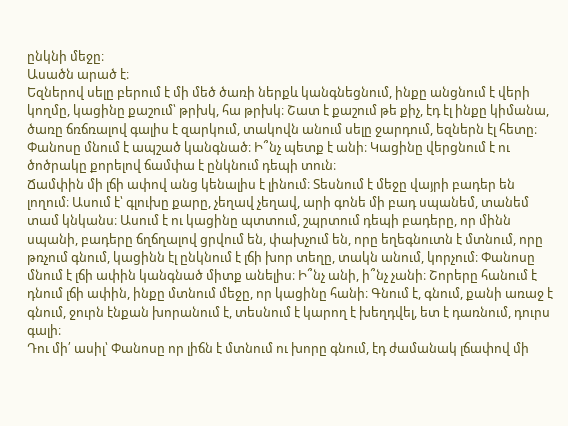ընկնի մեջը։
Ասածն արած է։
Եզներով սելը բերում է մի մեծ ծառի ներքև կանգնեցնում, ինքը անցնում է վերի կողմը, կացինը քաշում՝ թրխկ, հա թրխկ։ Շատ է քաշում թե քիչ, էդ էլ ինքը կիմանա, ծառը ճռճռալով գալիս է զարկում, տակովն անում սելը ջարդում, եզներն էլ հետը։ Փանոսը մնում է ապշած կանգնած։ Ի՞նչ պետք է անի։ Կացինը վերցնում է ու ծոծրակը քորելով ճամփա է ընկնում դեպի տուն։
Ճամփին մի լճի ափով անց կենալիս է լինում։ Տեսնում է մեջը վայրի բադեր են լողում։ Ասում է՝ գլուխը քարը, չեղավ չեղավ, արի գոնե մի բադ սպանեմ, տանեմ տամ կնկանս։ Ասում է ու կացինը պտտում, շպրտում դեպի բադերը, որ մինն սպանի, բադերը ճղճղալով ցրվում են, փախչում են, որը եղեգնուտն է մտնում, որը թռչում գնում, կացինն էլ ընկնում է լճի խոր տեղը, տակն անում, կորչում։ Փանոսը մնում է լճի ափին կանգնած միտք անելիս։ Ի՞նչ անի, ի՞նչ չանի։ Շորերը հանում է դնում լճի ափին, ինքը մտնում մեջը, որ կացինը հանի։ Գնում է, գնում, քանի առաջ է գնում, ջուրն էնքան խորանում է, տեսնում է կարող է խեղդվել, ետ է դառնում, դուրս գալի։
Դու մի՛ ասիլ՝ Փանոսը որ լիճն է մտնում ու խորը գնում, էդ ժամանակ լճափով մի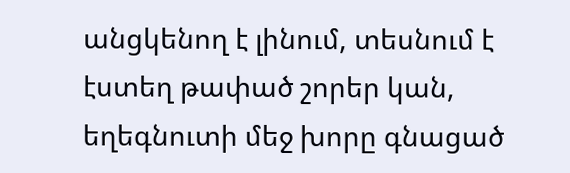անցկենող է լինում, տեսնում է էստեղ թափած շորեր կան, եղեգնուտի մեջ խորը գնացած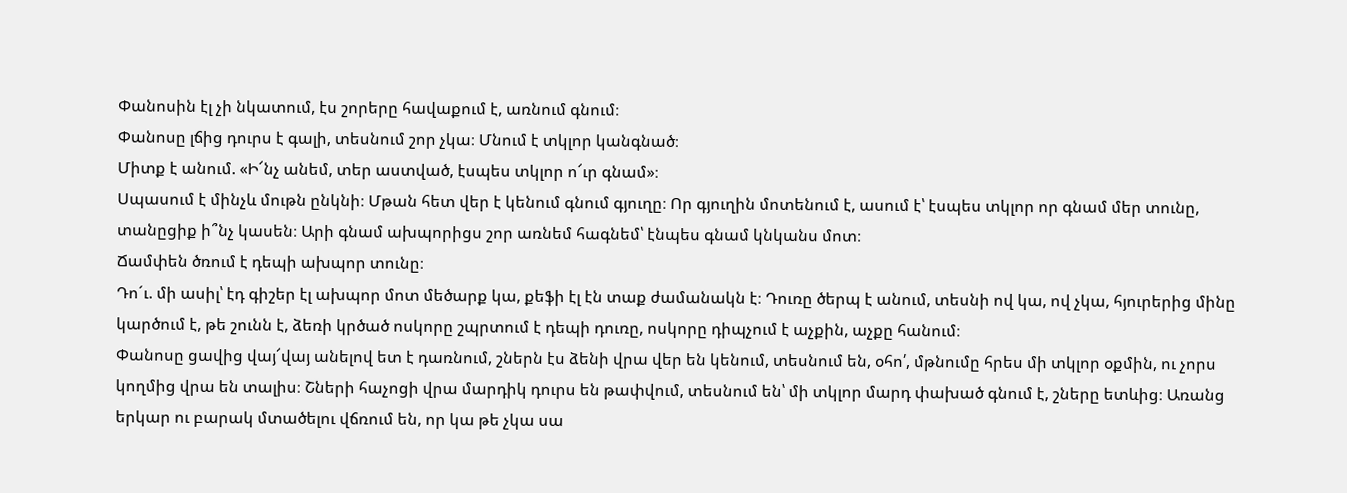Փանոսին էլ չի նկատում, էս շորերը հավաքում է, առնում գնում։
Փանոսը լճից դուրս է գալի, տեսնում շոր չկա։ Մնում է տկլոր կանգնած։
Միտք է անում. «Ի՜նչ անեմ, տեր աստված, էսպես տկլոր ո՜ւր գնամ»։
Սպասում է մինչև մութն ընկնի։ Մթան հետ վեր է կենում գնում գյուղը։ Որ գյուղին մոտենում է, ասում է՝ էսպես տկլոր որ գնամ մեր տունը, տանըցիք ի՞նչ կասեն։ Արի գնամ ախպորիցս շոր առնեմ հագնեմ՝ էնպես գնամ կնկանս մոտ։
Ճամփեն ծռում է դեպի ախպոր տունը։
Դո´ւ. մի ասիլ՝ էդ գիշեր էլ ախպոր մոտ մեծարք կա, քեֆի էլ էն տաք ժամանակն է։ Դուռը ծերպ է անում, տեսնի ով կա, ով չկա, հյուրերից մինը կարծում է, թե շունն է, ձեռի կրծած ոսկորը շպրտում է դեպի դուռը, ոսկորը դիպչում է աչքին, աչքը հանում։
Փանոսը ցավից վայ՜վայ անելով ետ է դառնում, շներն էս ձենի վրա վեր են կենում, տեսնում են, օհո՛, մթնումը հրես մի տկլոր օքմին, ու չորս կողմից վրա են տալիս։ Շների հաչոցի վրա մարդիկ դուրս են թափվում, տեսնում են՝ մի տկլոր մարդ փախած գնում է, շները ետևից։ Առանց երկար ու բարակ մտածելու վճռում են, որ կա թե չկա սա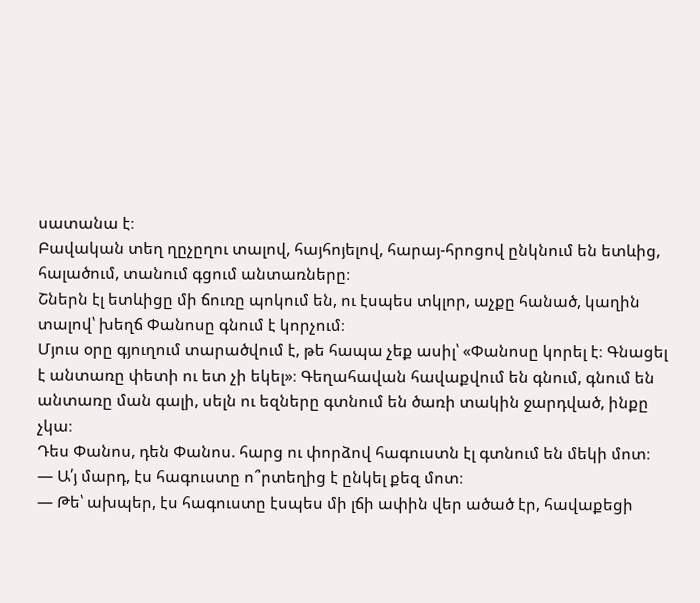սատանա է։
Բավական տեղ ղըչըղու տալով, հայհոյելով, հարայ-հրոցով ընկնում են ետևից, հալածում, տանում գցում անտառները։
Շներն էլ ետևիցը մի ճուռը պոկում են, ու էսպես տկլոր, աչքը հանած, կաղին տալով՝ խեղճ Փանոսը գնում է կորչում։
Մյուս օրը գյուղում տարածվում է, թե հապա չեք ասիլ՝ «Փանոսը կորել է։ Գնացել է անտառը փետի ու ետ չի եկել»։ Գեղահավան հավաքվում են գնում, գնում են անտառը ման գալի, սելն ու եզները գտնում են ծառի տակին ջարդված, ինքը չկա։
Դես Փանոս, դեն Փանոս. հարց ու փորձով հագուստն էլ գտնում են մեկի մոտ։
— Ա՛յ մարդ, էս հագուստը ո՞րտեղից է ընկել քեզ մոտ։
— Թե՝ ախպեր, էս հագուստը էսպես մի լճի ափին վեր ածած էր, հավաքեցի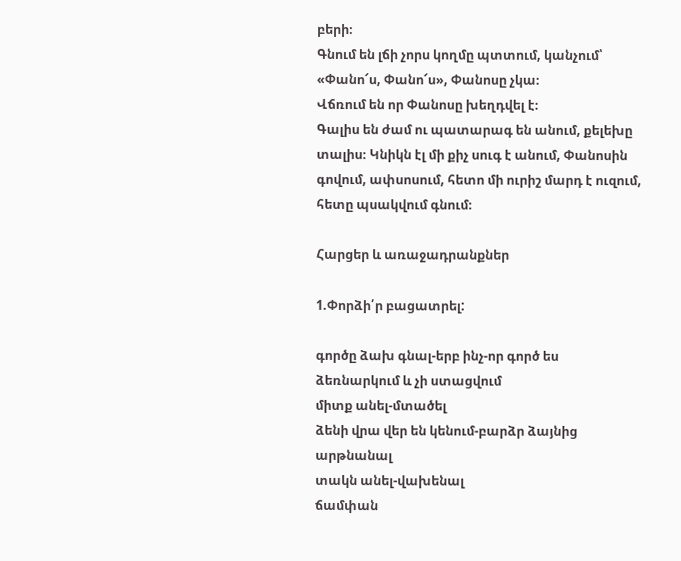բերի։
Գնում են լճի չորս կողմը պտտում, կանչում՝ «Փանո՜ս, Փանո՜ս», Փանոսը չկա։
Վճռում են որ Փանոսը խեղդվել է։
Գալիս են ժամ ու պատարագ են անում, քելեխը տալիս։ Կնիկն էլ մի քիչ սուգ է անում, Փանոսին գովում, ափսոսում, հետո մի ուրիշ մարդ է ուզում, հետը պսակվում գնում։

Հարցեր և առաջադրանքներ

1.Փորձի՛ր բացատրել:

գործը ձախ գնալ-երբ ինչ-որ գործ ես ձեռնարկում և չի ստացվում
միտք անել-մտածել
ձենի վրա վեր են կենում-բարձր ձայնից արթնանալ
տակն անել-վախենալ
ճամփան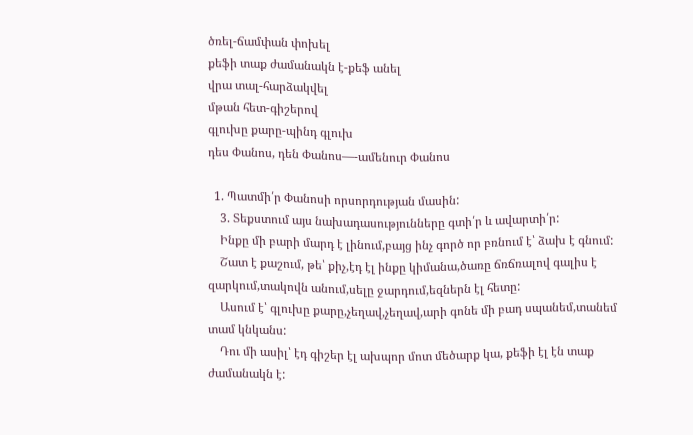ծռել-ճամփան փոխել
քեֆի տաք ժամանակն է-քեֆ անել
վրա տալ-հարձակվել
մթան հետ-գիշերով
գլուխը քարը-պինդ գլուխ
դես Փանոս, դեն Փանոս—-ամենուր Փանոս

  1. Պատմի՛ր Փանոսի որսորդության մասին:
    3. Տեքստում այս նախադասությունները գտի՛ր և ավարտի՛ր:
    Ինքը մի բարի մարդ է լինում,բայց ինչ գործ որ բռնում է՝ ձախ է գնում:
    Շատ է քաշում, թե՝ քիչ,էդ էլ ինքը կիմանա,ծառը ճռճռալով գալիս է զարկում,տակովն անում,սելը ջարդում,եզներն էլ հետը:
    Ասում է՝ գլուխը քարը,չեղավ,չեղավ,արի գոնե մի բադ սպանեմ,տանեմ տամ կնկանս:
    Դու մի ասիլ՝ էդ գիշեր էլ ախպոր մոտ մեծարք կա, քեֆի էլ էն տաք ժամանակն է: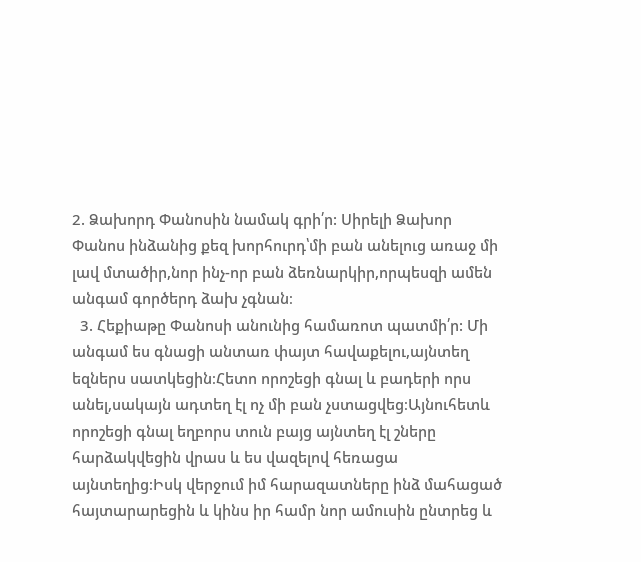2. Ձախորդ Փանոսին նամակ գրի՛ր: Սիրելի Ձախոր Փանոս ինձանից քեզ խորհուրդ՝մի բան անելուց առաջ մի լավ մտածիր,նոր ինչ-որ բան ձեռնարկիր,որպեսզի ամեն անգամ գործերդ ձախ չգնան։
  3. Հեքիաթը Փանոսի անունից համառոտ պատմի՛ր: Մի անգամ ես գնացի անտառ փայտ հավաքելու,այնտեղ եզներս սատկեցին։Հետո որոշեցի գնալ և բադերի որս անել,սակայն ադտեղ էլ ոչ մի բան չստացվեց։Այնուհետև որոշեցի գնալ եղբորս տուն բայց այնտեղ էլ շները հարձակվեցին վրաս և ես վազելով հեռացա այնտեղից։Իսկ վերջում իմ հարազատները ինձ մահացած հայտարարեցին և կինս իր համր նոր ամուսին ընտրեց և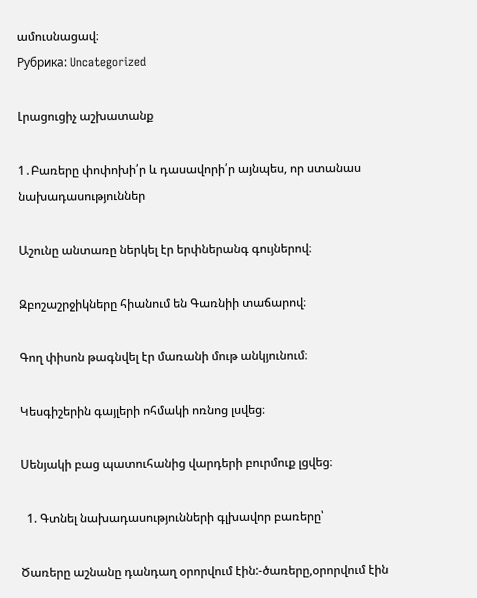ամուսնացավ։
Рубрика: Uncategorized

Լրացուցիչ աշխատանք

1․Բառերը փոփոխի՛ր և դասավորի՛ր այնպես, որ ստանաս նախադասություններ

Աշունը անտառը ներկել էր երփներանգ գույներով։

Զբոշաշրջիկները հիանում են Գառնիի տաճարով։

Գող փիսոն թագնվել էր մառանի մութ անկյունում։

Կեսգիշերին գայլերի ոհմակի ոռնոց լսվեց։

Սենյակի բաց պատուհանից վարդերի բուրմուք լցվեց։

  1. Գտնել նախադասությունների գլխավոր բառերը՝

Ծառերը աշնանը դանդաղ օրորվում էին:-ծառերը,օրորվում էին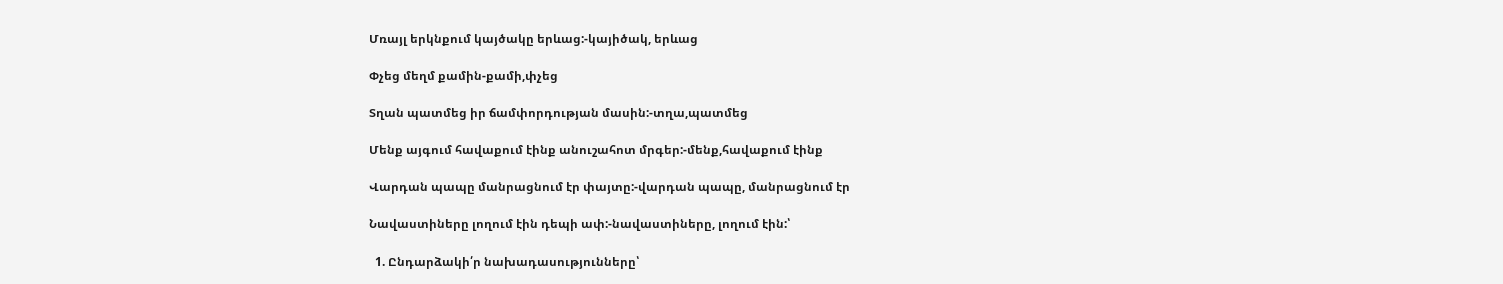Մռայլ երկնքում կայծակը երևաց:-կայիծակ, երևաց

Փչեց մեղմ քամին-քամի,փչեց

Տղան պատմեց իր ճամփորդության մասին:-տղա,պատմեց

Մենք այգում հավաքում էինք անուշահոտ մրգեր:-մենք,հավաքում էինք

Վարդան պապը մանրացնում էր փայտը:-վարդան պապը, մանրացնում էր

Նավաստիները լողում էին դեպի ափ:-նավաստիները, լողում էին:՝

  1. Ընդարձակի՛ր նախադասությունները՝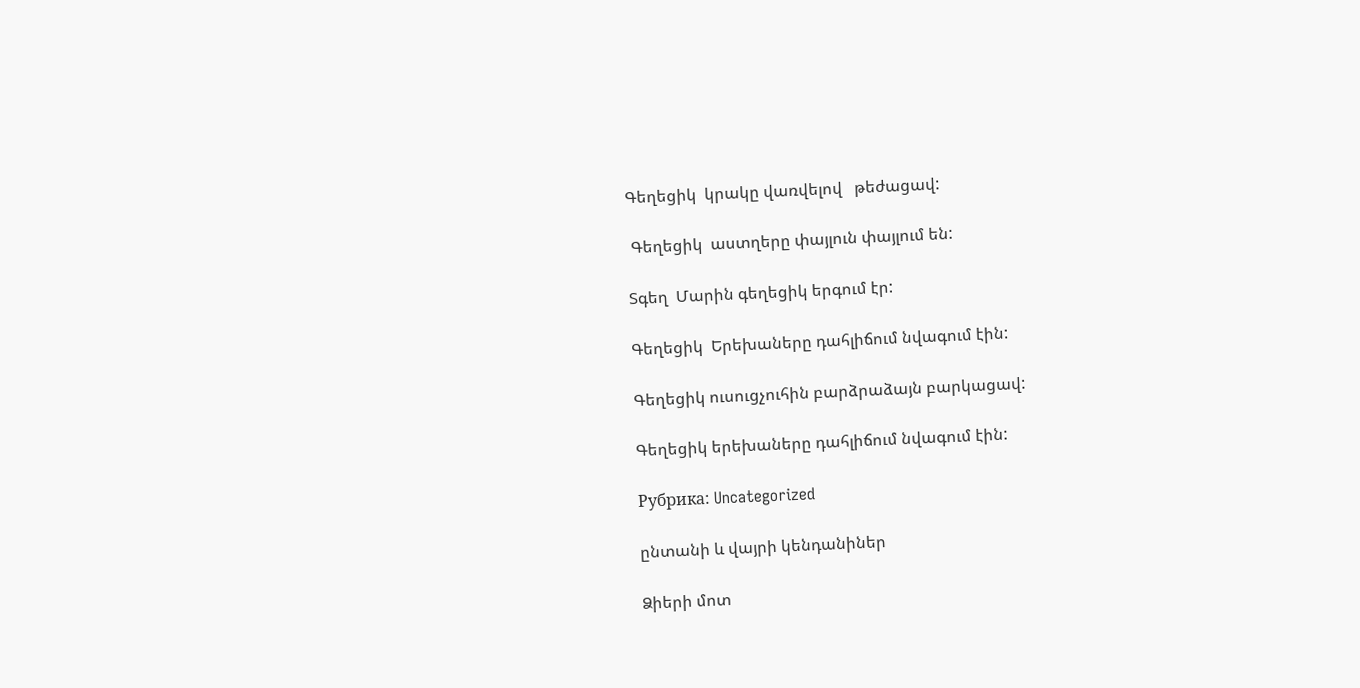Գեղեցիկ  կրակը վառվելով   թեժացավ:

 Գեղեցիկ  աստղերը փայլուն փայլում են:

Տգեղ  Մարին գեղեցիկ երգում էր:

Գեղեցիկ  Երեխաները դահլիճում նվագում էին:

Գեղեցիկ ուսուցչուհին բարձրաձայն բարկացավ:

Գեղեցիկ երեխաները դահլիճում նվագում էին:

Рубрика: Uncategorized

ընտանի և վայրի կենդանիներ

Ձիերի մոտ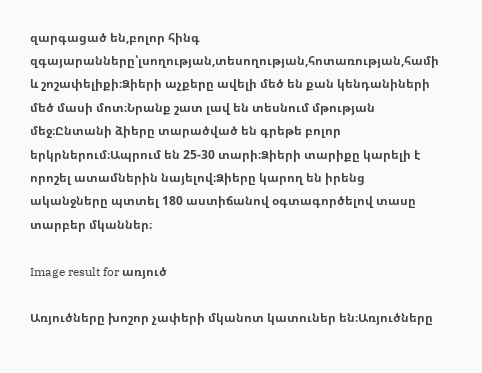զարգացած են,բոլոր հինգ զգայարանները՝լսողության,տեսողության,հոտառության,համի և շոշափելիքի։Ձիերի աչքերը ավելի մեծ են քան կենդանիների մեծ մասի մոտ։Նրանք շատ լավ են տեսնում մթության մեջ։Ընտանի ձիերը տարածված են գրեթե բոլոր երկրներում։Ապրում են 25-30 տարի։Ձիերի տարիքը կարելի է որոշել ատամներին նայելով։Ձիերը կարող են իրենց ականջները պտտել 180 աստիճանով օգտագործելով տասը տարբեր մկաններ։

Image result for առյուծ

Առյուծները խոշոր չափերի մկանոտ կատուներ են։Առյուծները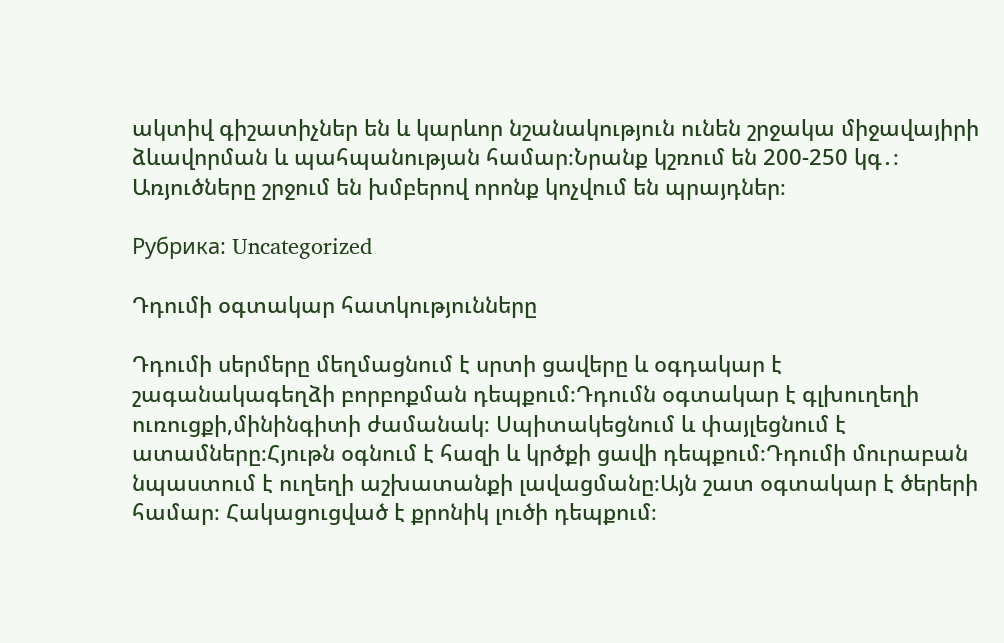ակտիվ գիշատիչներ են և կարևոր նշանակություն ունեն շրջակա միջավայիրի ձևավորման և պահպանության համար։Նրանք կշռում են 200-250 կգ․։ Առյուծները շրջում են խմբերով որոնք կոչվում են պրայդներ։

Рубрика: Uncategorized

Դդումի օգտակար հատկությունները

Դդումի սերմերը մեղմացնում է սրտի ցավերը և օգդակար է շագանակագեղձի բորբոքման դեպքում։Դդումն օգտակար է գլխուղեղի ուռուցքի,մինինգիտի ժամանակ։ Սպիտակեցնում և փայլեցնում է ատամները։Հյութն օգնում է հազի և կրծքի ցավի դեպքում։Դդումի մուրաբան նպաստում է ուղեղի աշխատանքի լավացմանը։Այն շատ օգտակար է ծերերի համար։ Հակացուցված է քրոնիկ լուծի դեպքում։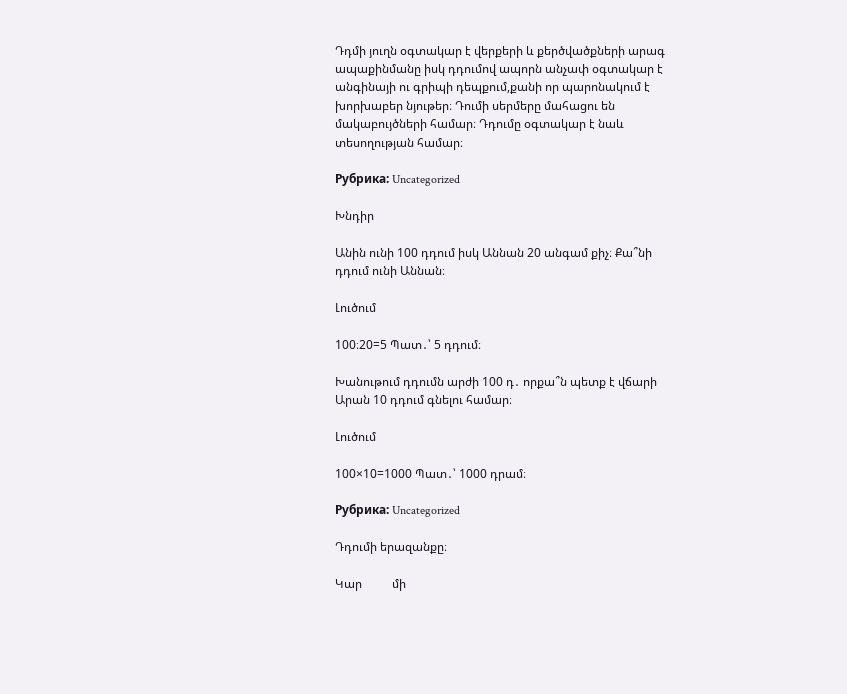Դդմի յուղն օգտակար է վերքերի և քերծվածքների արագ ապաքինմանը իսկ դդումով ապորն անչափ օգտակար է անգինայի ու գրիպի դեպքում,քանի որ պարոնակում է խորխաբեր նյութեր։ Դումի սերմերը մահացու են մակաբույծների համար։ Դդումը օգտակար է նաև տեսողության համար։

Рубрика: Uncategorized

Խնդիր

Անին ունի 100 դդում իսկ Աննան 20 անգամ քիչ։ Քա՞նի դդում ունի Աննան։

Լուծում

100։20=5 Պատ․՝ 5 դդում։

Խանութում դդումն արժի 100 դ․ որքա՞ն պետք է վճարի Արան 10 դդում գնելու համար։

Լուծում

100×10=1000 Պատ․՝ 1000 դրամ։

Рубрика: Uncategorized

Դդումի երազանքը։

Կար          մի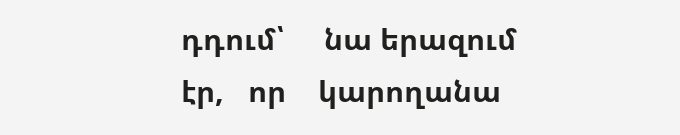դդում՝     նա երազում էր,   որ    կարողանա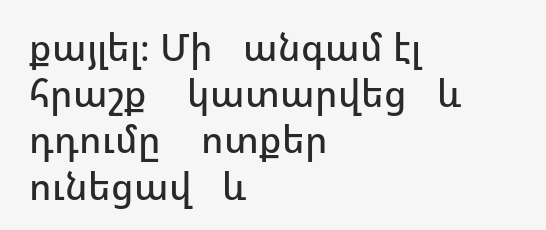քայլել։ Մի   անգամ էլ   հրաշք    կատարվեց   և   դդումը    ոտքեր      ունեցավ   և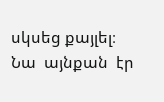սկսեց քայլել։  Նա  այնքան  էր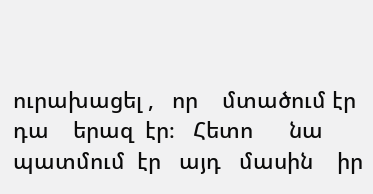ուրախացել ,   որ    մտածում էր   դա    երազ  էր։   Հետո      նա    պատմում  էր   այդ   մասին    իր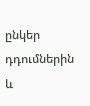ընկեր  դդումներին    և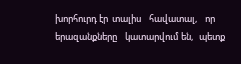խորհուրդ էր  տալիս    հավատալ,    որ    երազանքները    կատարվում են,   պետք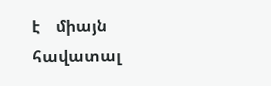է    միայն   հավատալ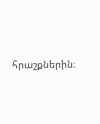հրաշքներին։